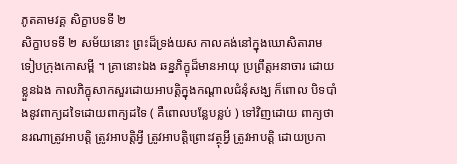ភូតគាមវគ្គ សិក្ខាបទទី ២
សិក្ខាបទទី ២ សម័យនោះ ព្រះដ៏ទ្រង់យស កាលគង់នៅក្នុងឃោសិតារាម ទៀបក្រុងកោសម្ពី ។ គ្រានោះឯង ឆន្នភិក្ខុដ៏មានអាយុ ប្រព្រឹត្តអនាចារ ដោយខ្លួនឯង កាលភិក្ខុសាកសួរដោយអាបត្តិក្នុងកណ្តាលជំនុំសង្ឃ ក៏ពោល បិទបាំងនូវពាក្យដទៃដោយពាក្យដទៃ ( គឺពោលបន្លែបន្លប់ ) ទៅវិញដោយ ពាក្យថា នរណាត្រូវអាបត្តិ ត្រូវអាបត្តិអ្វី ត្រូវអាបត្តិព្រោះវត្ថុអ្វី ត្រូវអាបត្តិ ដោយប្រកា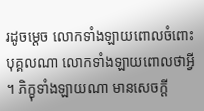រដូចម្តេច លោកទាំងឡាយពោលចំពោះបុគ្គលណា លោកទាំងឡាយពោលថាអ្វី ។ ភិក្ខុទាំងឡាយណា មានសេចក្តី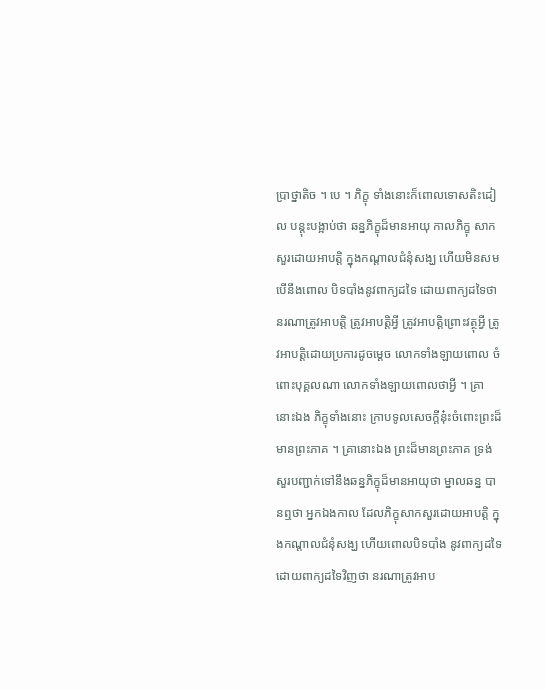ប្រាថ្នាតិច ។ បេ ។ ភិក្ខុ ទាំងនោះក៏ពោលទោសតិះដៀល បន្តុះបង្អាប់ថា ឆន្នភិក្ខុដ៏មានអាយុ កាលភិក្ខុ សាកសួរដោយអាបត្តិ ក្នុងកណ្តាលជំនុំសង្ឃ ហើយមិនសមបើនឹងពោល បិទបាំងនូវពាក្យដទៃ ដោយពាក្យដទៃថា នរណាត្រូវអាបត្តិ ត្រូវអាបត្តិអ្វី ត្រូវអាបត្តិព្រោះវត្ថុអ្វី ត្រូវអាបត្តិដោយប្រការដូចម្តេច លោកទាំងឡាយពោល ចំពោះបុគ្គលណា លោកទាំងឡាយពោលថាអ្វី ។ គ្រានោះឯង ភិក្ខុទាំងនោះ ក្រាបទូលសេចក្តីនុ៎ះចំពោះព្រះដ៏មានព្រះភាគ ។ គ្រានោះឯង ព្រះដ៏មានព្រះភាគ ទ្រង់សួរបញ្ជាក់ទៅនឹងឆន្នភិក្ខុដ៏មានអាយុថា ម្នាលឆន្ន បានឮថា អ្នកឯងកាល ដែលភិក្ខុសាកសួរដោយអាបត្តិ ក្នុងកណ្តាលជំនុំសង្ឃ ហើយពោលបិទបាំង នូវពាក្យដទៃដោយពាក្យដទៃវិញថា នរណាត្រូវអាប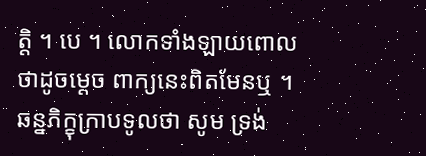ត្តិ ។ បេ ។ លោកទាំងឡាយពោលថាដូចម្តេច ពាក្យនេះពិតមែនឬ ។ ឆន្នភិក្ខុក្រាបទូលថា សូម ទ្រង់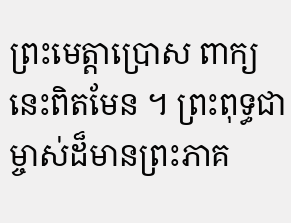ព្រះមេត្តាប្រោស ពាក្យនេះពិតមែន ។ ព្រះពុទ្ធជាម្ចាស់ដ៏មានព្រះភាគ